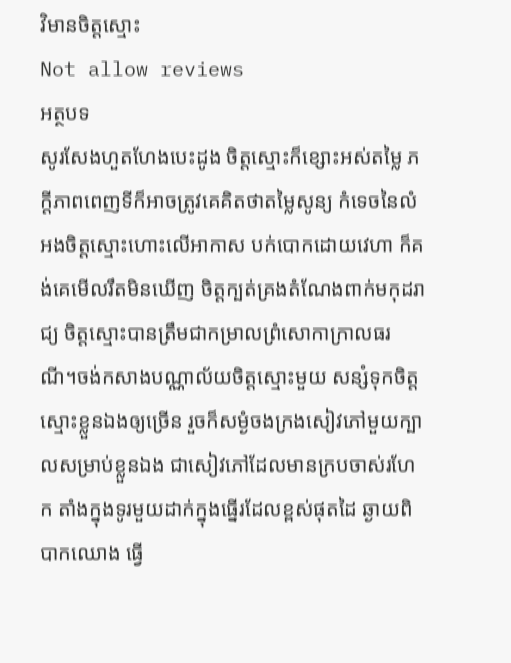វិមានចិត្តស្មោះ
Not allow reviews
អត្ថបទ
សូរសែងហួតហែងបេះដូង ចិត្តស្មោះក៏ខ្សោះអស់តម្លៃ ភក្តីភាពពេញទីក៏អាចត្រូវគេគិតថាតម្លៃសូន្យ កំទេចនៃលំអងចិត្តស្មោះហោះលើអាកាស បក់បោកដោយវេហា ក៏គង់គេមើលរឹតមិនឃើញ ចិត្តក្បត់គ្រងតំណែងពាក់មកុដរាជ្យ ចិត្តស្មោះបានត្រឹមជាកម្រាលព្រំសោកាក្រាលធរណី។ចង់កសាងបណ្ណាល័យចិត្តស្មោះមួយ សន្សំទុកចិត្តស្មោះខ្លួនឯងឲ្យច្រើន រួចក៏សម្ងំចងក្រងសៀវភៅមួយក្បាលសម្រាប់ខ្លួនឯង ជាសៀវភៅដែលមានក្របចាស់រហែក តាំងក្នុងទូរមួយដាក់ក្នុងធ្នើរដែលខ្ពស់ផុតដៃ ឆ្ងាយពិបាកឈោង ធ្វើ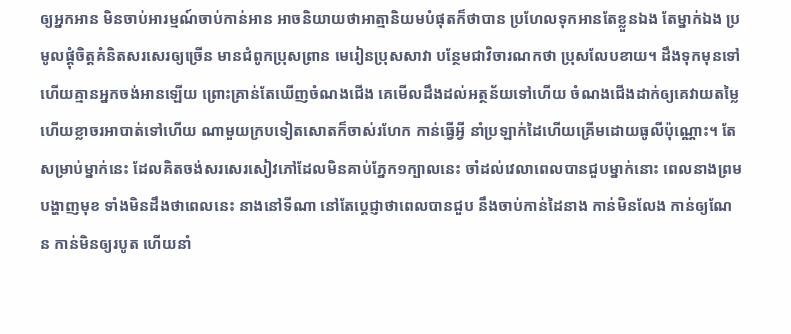ឲ្យអ្នកអាន មិនចាប់អារម្មណ៍ចាប់កាន់អាន អាចនិយាយថាអាត្មានិយមបំផុតក៏ថាបាន ប្រហែលទុកអានតែខ្លួនឯង តែម្នាក់ឯង ប្រមូលផ្តុំចិត្តគំនិតសរសេរឲ្យច្រើន មានជំពូកប្រុសព្រាន មេរៀនប្រុសសាវា បន្ថែមជាវិចារណកថា ប្រុសលែបខាយ។ ដឹងទុកមុនទៅហើយគ្មានអ្នកចង់អានឡើយ ព្រោះគ្រាន់តែឃើញចំណងជើង គេមើលដឹងដល់អត្ថន័យទៅហើយ ចំណងជើងដាក់ឲ្យគេវាយតម្លៃ ហើយខ្លាចរអាបាត់ទៅហើយ ណាមួយក្របទៀតសោតក៏ចាស់រហែក កាន់ធ្វើអ្វី នាំប្រឡាក់ដៃហើយគ្រើមដោយធូលីប៉ុណ្ណោះ។ តែសម្រាប់ម្នាក់នេះ ដែលគិតចង់សរសេរសៀវភៅដែលមិនគាប់ភ្នែក១ក្បាលនេះ ចាំដល់វេលាពេលបានជួបម្នាក់នោះ ពេលនាងព្រមបង្ហាញមុខ ទាំងមិនដឹងថាពេលនេះ នាងនៅទីណា នៅតែប្តេជ្ញាថាពេលបានជួប នឹងចាប់កាន់ដៃនាង កាន់មិនលែង កាន់ឲ្យណែន កាន់មិនឲ្យរបូត ហើយនាំ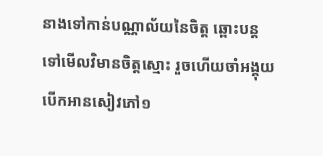នាងទៅកាន់បណ្ណាល័យនៃចិត្ត ឆ្ពោះបន្តទៅមើលវិមានចិត្តស្មោះ រួចហើយចាំអង្គុយបើកអានសៀវភៅ១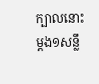ក្បាលនោះម្តង១សន្លឹ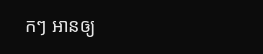កៗ អានឲ្យ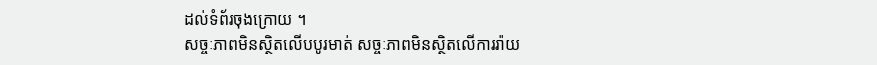ដល់ទំព័រចុងក្រោយ ។
សច្ចៈភាពមិនស្ថិតលើបបូរមាត់ សច្ចៈភាពមិនស្ថិតលើការរ៉ាយ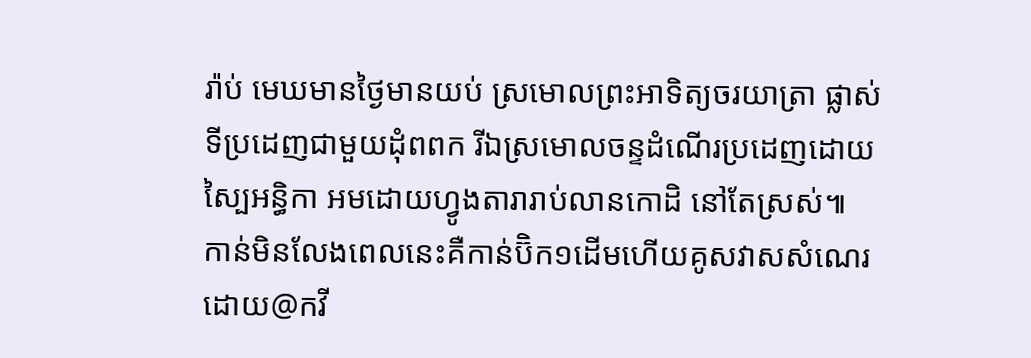រ៉ាប់ មេឃមានថ្ងៃមានយប់ ស្រមោលព្រះអាទិត្យចរយាត្រា ផ្លាស់ទីប្រដេញជាមួយដុំពពក រីឯស្រមោលចន្ទដំណើរប្រដេញដោយស្បៃអន្ធិកា អមដោយហ្វូងតារារាប់លានកោដិ នៅតែស្រស់៕
កាន់មិនលែងពេលនេះគឺកាន់ប៊ិក១ដើមហើយគូសវាសសំណេរដោយ@កវី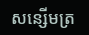សន្សើមត្រ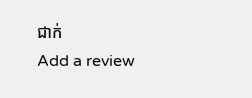ជាក់
Add a review